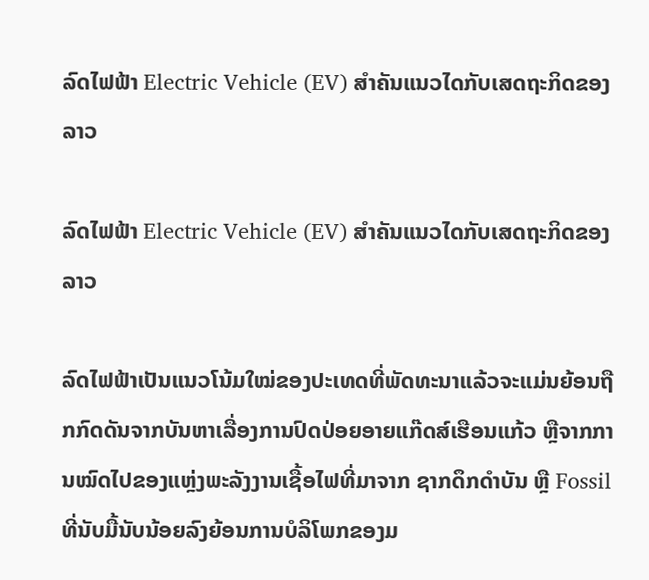ລົດໄຟຟ້າ Electric Vehicle (EV) ສຳຄັນແນວໄດກັບເສດຖະກິດຂອງລາວ

ລົດໄຟຟ້າ Electric Vehicle (EV) ສຳຄັນແນວໄດກັບເສດຖະກິດຂອງລາວ

ລົດໄຟຟ້າເປັນແນວໂນ້ມໃໝ່ຂອງປະເທດທີ່ພັດທະນາແລ້ວຈະແມ່ນຍ້ອນຖືກກົດດັນຈາກບັນຫາເລື່ອງການປົດປ່ອຍອາຍແກ໊ດສ໌ເຮືອນແກ້ວ ຫຼືຈາກການໝົດໄປຂອງແຫຼ່ງພະລັງງານເຊື້ອໄຟທີ່ມາຈາກ ຊາກດຶກດຳບັນ ຫຼື Fossil ທີ່ນັບມື້ນັບນ້ອຍລົງຍ້ອນການບໍລິໂພກຂອງມ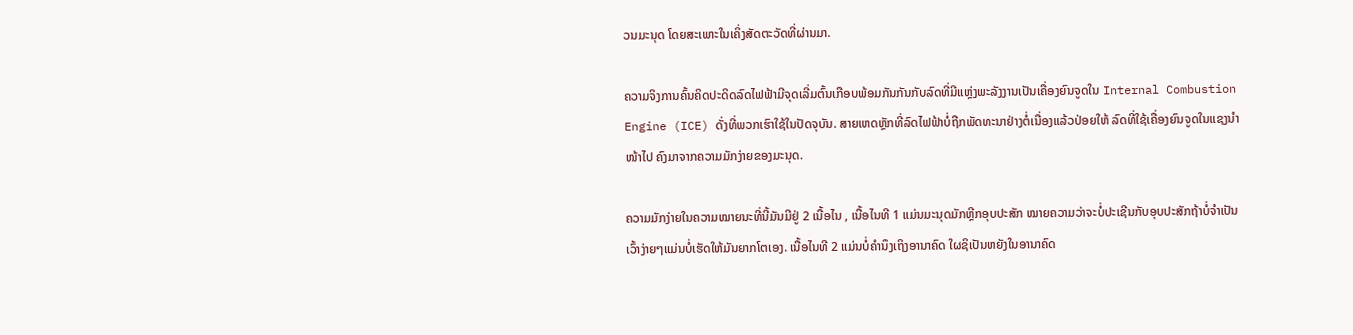ວນມະນຸດ ໂດຍສະເພາະໃນເຄິ່ງສັດຕະວັດທີ່ຜ່ານມາ.

ຄວາມຈິງການຄົ້ນຄິດປະດິດລົດໄຟຟ້າມີຈຸດເລີ່ມຕົ້ນເກືອບພ້ອມກັນກັນກັບລົດທີ່ມີແຫຼ່ງພະລັງງານເປັນເຄື່ອງຍົນຈູດໃນ Internal Combustion Engine (ICE) ດັ່ງທີ່ພວກເຮົາໃຊ້ໃນປັດຈຸບັນ. ສາຍເຫດຫຼັກທີ່ລົດໄຟຟ້າບໍ່ຖືກພັດທະນາຢ່າງຕໍ່ເນື່ອງແລ້ວປ່ອຍໃຫ້ ລົດທີ່ໃຊ້ເຄື່ອງຍົນຈູດໃນແຊງນຳໜ້າໄປ ຄົງມາຈາກຄວາມມັກງ່າຍຂອງມະນຸດ.

ຄວາມມັກງ່າຍໃນຄວາມໝາຍນະທີ່ນີ້ມັນມີຢູ່ 2 ເນື້ອໄນ , ເນື້ອໄນທີ 1 ແມ່ນມະນຸດມັກຫຼີກອຸບປະສັກ ໝາຍຄວາມວ່າຈະບໍ່ປະເຊີນກັບອຸບປະສັກຖ້າບໍ່ຈຳເປັນເວົ້າງ່າຍໆແມ່ນບໍ່ເຮັດໃຫ້ມັນຍາກໂຕເອງ. ເນື້ອໄນທີ 2 ແມ່ນບໍ່ຄຳນຶງເຖິງອານາຄົດ ໃຜຊິເປັນຫຍັງໃນອານາຄົດ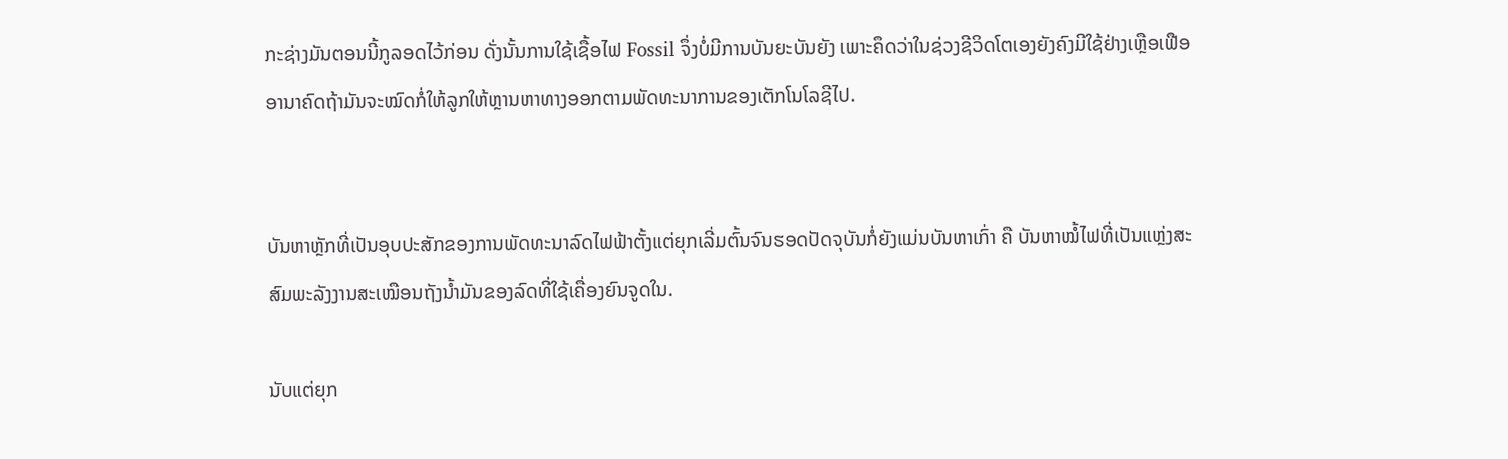ກະຊ່າງມັນຕອນນີ້ກູລອດໄວ້ກ່ອນ ດັ່ງນັ້ນການໃຊ້ເຊື້ອໄຟ Fossil ຈຶ່ງບໍ່ມີການບັນຍະບັນຍັງ ເພາະຄຶດວ່າໃນຊ່ວງຊີວິດໂຕເອງຍັງຄົງມີໃຊ້ຢ່າງເຫຼືອເຟືອ ອານາຄົດຖ້າມັນຈະໝົດກໍ່ໃຫ້ລູກໃຫ້ຫຼານຫາທາງອອກຕາມພັດທະນາການຂອງເຕັກໂນໂລຊີໄປ.


ບັນຫາຫຼັກທີ່ເປັນອຸບປະສັກຂອງການພັດທະນາລົດໄຟຟ້າຕັ້ງແຕ່ຍຸກເລີ່ມຕົ້ນຈົນຮອດປັດຈຸບັນກໍ່ຍັງແມ່ນບັນຫາເກົ່າ ຄື ບັນຫາໝໍ້ໄຟທີ່ເປັນແຫຼ່ງສະສົມພະລັງງານສະເໝືອນຖັງນ້ຳມັນຂອງລົດທີ່ໃຊ້ເຄື່ອງຍົນຈູດໃນ.

ນັບແຕ່ຍຸກ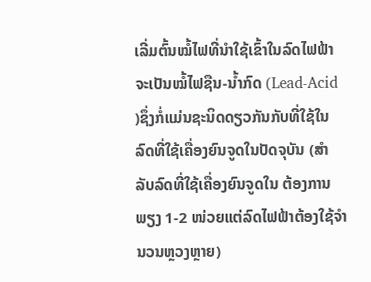ເລີ່ມຕົ້ນໝໍ້ໄຟທີ່ນຳໃຊ້ເຂົ້າໃນລົດໄຟຟ້າຈະເປັນໝໍ້ໄຟຊືນ-ນ້ຳກົດ (Lead-Acid )ຊຶ່ງກໍ່ແມ່ນຊະນິດດຽວກັນກັບທີ່ໃຊ້ໃນລົດທີ່ໃຊ້ເຄື່ອງຍົນຈູດໃນປັດຈຸບັນ (ສຳລັບລົດທີ່ໃຊ້ເຄື່ອງຍົນຈູດໃນ ຕ້ອງການພຽງ 1-2 ໜ່ວຍແຕ່ລົດໄຟຟ້າຕ້ອງໃຊ້ຈຳນວນຫຼວງຫຼາຍ)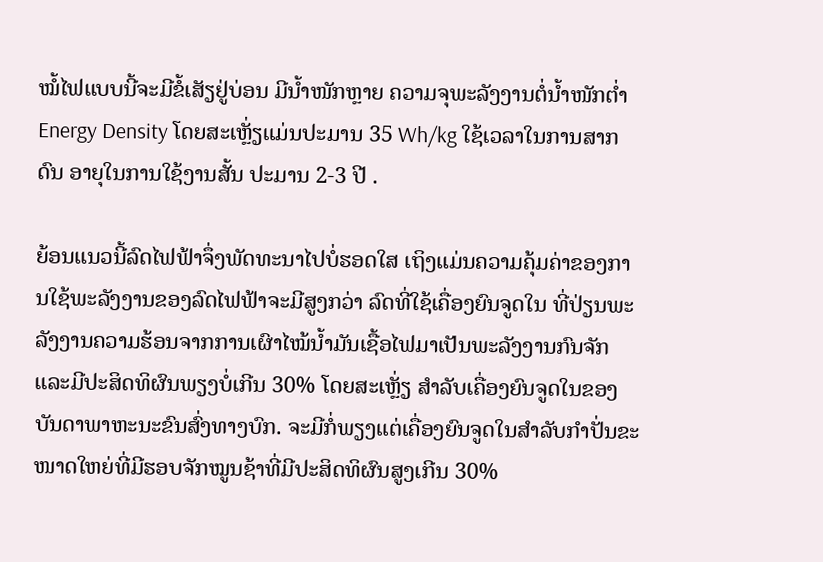ໝໍ້ໄຟແບບນີ້ຈະມີຂໍ້ເສັຽຢູ່ບ່ອນ ມີນ້ຳໜັກຫຼາຍ ຄວາມຈຸພະລັງງານຕໍ່ນ້ຳໜັກຕ່ຳ Energy Density ໂດຍສະເຫຼັ່ຽແມ່ນປະມານ 35 Wh/kg ໃຊ້ເວລາໃນການສາກດົນ ອາຍຸໃນການໃຊ້ງານສັ້ນ ປະມານ 2-3 ປີ .

ຍ້ອນແນວນີ້ລົດໄຟຟ້າຈຶ່ງພັດທະນາໄປບໍ່ຮອດໃສ ເຖິງແມ່ນຄວາມຄຸ້ມຄ່າຂອງການໃຊ້ພະລັງງານຂອງລົດໄຟຟ້າຈະມີສູງກວ່າ ລົດທີ່ໃຊ້ເຄື່ອງຍົນຈູດໃນ ທີ່ປ່ຽນພະລັງງານຄວາມຮ້ອນຈາກການເຜົາໄໝ້ນ້ຳມັນເຊື້ອໄຟມາເປັນພະລັງງານກົນຈັກແລະມີປະສິດທິຜົນພຽງບໍ່ເກີນ 30% ໂດຍສະເຫຼັ່ຽ ສຳລັບເຄື່ອງຍົນຈູດໃນຂອງບັນດາພາຫະນະຂົນສົ່ງທາງບົກ. ຈະມີກໍ່ພຽງແຕ່ເຄື່ອງຍົນຈູດໃນສຳລັບກຳປັ່ນຂະໜາດໃຫຍ່ທີ່ມີຮອບຈັກໝູນຊ້າທີ່ມີປະສິດທິຜົນສູງເກີນ 30%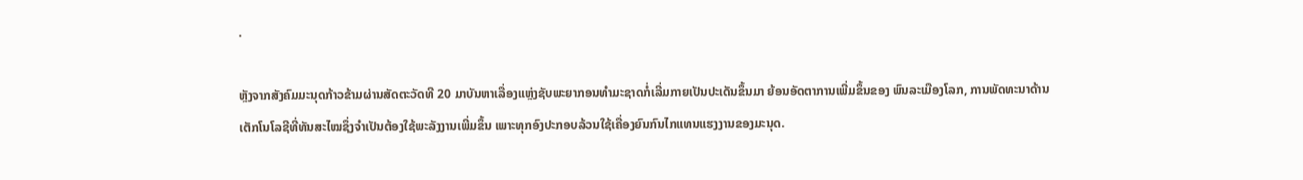.

ຫຼັງຈາກສັງຄົມມະນຸດກ້າວຂ້າມຜ່ານສັດຕະວັດທີ 20 ມາບັນຫາເລື່ອງແຫຼ່ງຊັບພະຍາກອນທຳມະຊາດກໍ່ເລີ່ມກາຍເປັນປະເດັນຂຶ້ນມາ ຍ້ອນອັດຕາການເພີ່ມຂຶ້ນຂອງ ພົນລະເມືອງໂລກ, ການພັດທະນາດ້ານເຕັກໂນໂລຊີທີ່ທັນສະໄໝຊຶ່ງຈຳເປັນຕ້ອງໃຊ້ພະລັງງານເພີ່ມຂຶ້ນ ເພາະທຸກອົງປະກອບລ້ວນໃຊ້ເຄື່ອງຍົນກົນໄກແທນແຮງງານຂອງມະນຸດ.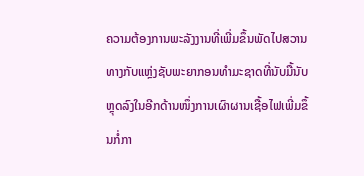ຄວາມຕ້ອງການພະລັງງານທີ່ເພີ່ມຂຶ້ນພັດໄປສວານທາງກັບແຫຼ່ງຊັບພະຍາກອນທຳມະຊາດທີ່ນັບມື້ນັບຫຼຸດລົງໃນອີກດ້ານໜຶ່ງການເຜົາຜານເຊື້ອໄຟເພີ່ມຂຶ້ນກໍ່ກາ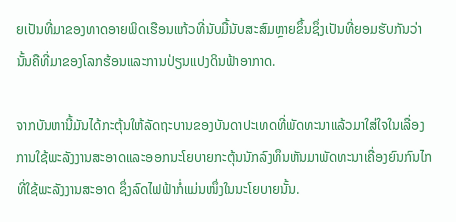ຍເປັນທີ່ມາຂອງທາດອາຍພິດເຮືອນແກ້ວທີ່ນັບມື້ນັບສະສົມຫຼາຍຂຶ້ນຊຶ່ງເປັນທີ່ຍອມຮັບກັນວ່ານັ້ນຄືທີ່ມາຂອງໂລກຮ້ອນແລະການປ່ຽນແປງດິນຟ້າອາກາດ.

ຈາກບັນຫານີ້ມັນໄດ້ກະຕຸ້ນໃຫ້ລັດຖະບານຂອງບັນດາປະເທດທີ່ພັດທະນາແລ້ວມາໃສ່ໃຈໃນເລື່ອງການໃຊ້ພະລັງງານສະອາດແລະອອກນະໂຍບາຍກະຕຸ້ນນັກລົງທຶນຫັນມາພັດທະນາເຄື່ອງຍົນກົນໄກທີ່ໃຊ້ພະລັງງານສະອາດ ຊຶ່ງລົດໄຟຟ້າກໍ່ແມ່ນໜຶ່ງໃນນະໂຍບາຍນັ້ນ.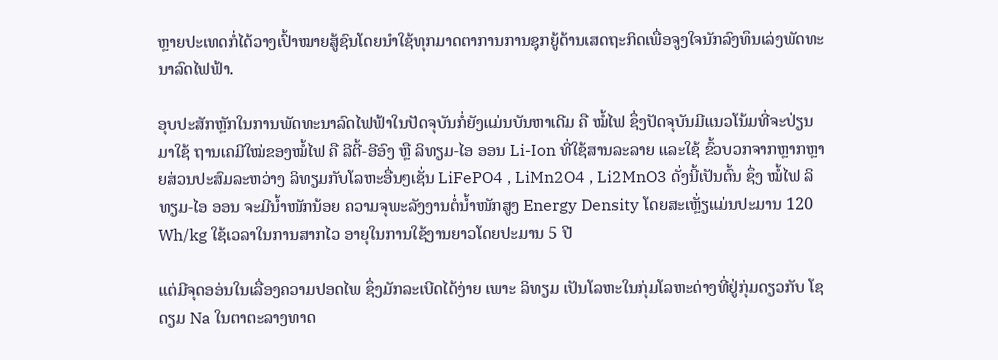ຫຼາຍປະເທດກໍ່ໄດ້ວາງເປົ້າໝາຍສູ້ຊົນໂດຍນຳໃຊ້ທຸກມາດຕາການການຊຸກຍູ້ດ້ານເສດຖະກິດເພື່ອຈູງໃຈນັກລົງທຶນເລ່ງພັດທະນາລົດໄຟຟ້າ.

ອຸບປະສັກຫຼັກໃນການພັດທະນາລົດໄຟຟ້າໃນປັດຈຸບັນກໍ່ຍັງແມ່ນບັນຫາເດີມ ຄື ໝໍ້ໄຟ ຊຶ່ງປັດຈຸບັນມີແນວໂນ້ມທີ່ຈະປ່ຽນມາໃຊ້ ຖານເຄມີໃໝ່ຂອງໝໍ້ໄຟ ຄື ລີຕີ້-ອີອົງ ຫຼື ລິທຽມ-ໄອ ອອນ Li-Ion ທີ່ໃຊ້ສານລະລາຍ ແລະໃຊ້ ຂົ້ວບວກຈາກຫຼາກຫຼາຍສ່ວນປະສົມລະຫວ່າງ ລິທຽມກັບໂລຫະອື່ນໆເຊັ່ນ LiFePO4 , LiMn2O4 , Li2MnO3 ດັ່ງນີ້ເປັນຕົ້ນ ຊຶ່ງ ໝໍ້ໄຟ ລິທຽມ-ໄອ ອອນ ຈະມີນ້ຳໜັກນ້ອຍ ຄວາມຈຸພະລັງງານຕໍ່ນ້ຳໜັກສູງ Energy Density ໂດຍສະເຫຼັ່ຽແມ່ນປະມານ 120 Wh/kg ໃຊ້ເວລາໃນການສາກໄວ ອາຍຸໃນການໃຊ້ງານຍາວໂດຍປະມານ 5 ປີ

ແຕ່ມີຈຸດອອ່ນໃນເລື່ອງຄວາມປອດໄພ ຊຶ່ງມັກລະເບີດໄດ້ງ່າຍ ເພາະ ລິທຽມ ເປັນໂລຫະໃນກຸ່ມໂລຫະດ່າງທີ່ຢູ່ກຸ່ມດຽວກັບ ໂຊດຽມ Na ໃນຕາຕະລາງທາດ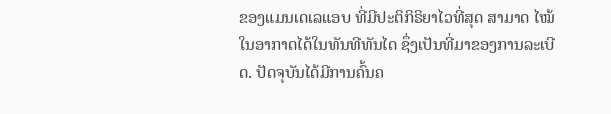ຂອງແມນເດເລແອບ ທີ່ມີປະຕິກິຣິຍາໄວທີ່ສຸດ ສາມາດ ໄໝ້ໃນອາກາດໄດ້ໃນທັນທີທັນໄດ ຊຶ່ງເປັນທີ່ມາຂອງການລະເບີດ. ປັດຈຸບັນໄດ້ມີການຄົ້ນຄ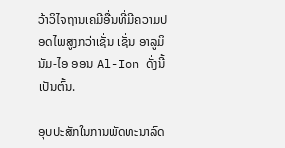ວ້າວິໄຈຖານເຄມີອື່ນທີ່ມີຄວາມປອດໄພສູງກວ່າເຊັ່ນ ເຊັ່ນ ອາລູມິນັມ-ໄອ ອອນ Al-Ion ດັ່ງນີ້ເປັນຕົ້ນ.

ອຸບປະສັກໃນການພັດທະນາລົດ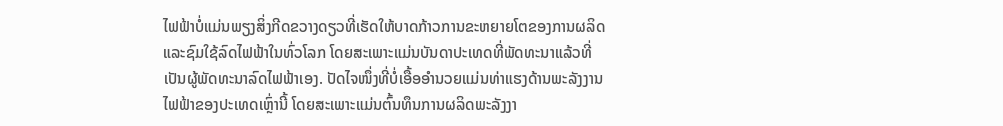ໄຟຟ້າບໍ່ແມ່ນພຽງສິ່ງກີດຂວາງດຽວທີ່ເຮັດໃຫ້ບາດກ້າວການຂະຫຍາຍໂຕຂອງການຜລິດແລະຊົມໃຊ້ລົດໄຟຟ້າໃນທົ່ວໂລກ ໂດຍສະເພາະແມ່ນບັນດາປະເທດທີ່ພັດທະນາແລ້ວທີ່ເປັນຜູ້ພັດທະນາລົດໄຟຟ້າເອງ. ປັດໄຈໜຶ່ງທີ່ບໍ່ເອື້ອອຳນວຍແມ່ນທ່າແຮງດ້ານພະລັງງານໄຟຟ້າຂອງປະເທດເຫຼົ່ານີ້ ໂດຍສະເພາະແມ່ນຕົ້ນທຶນການຜລິດພະລັງງາ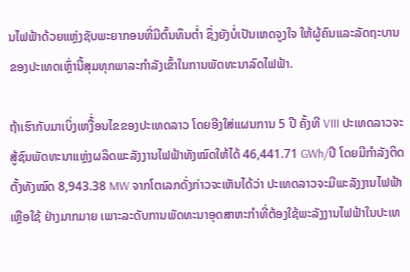ນໄຟຟ້າດ້ວຍແຫຼ່ງຊັບພະຍາກອນທີ່ມີຕົ້ນທຶນຕ່ຳ ຊຶ່ງຍັງບໍ່ເປັນເຫດຈູງໃຈ ໃຫ້ຜູ້ຄົນແລະລັດຖະບານຂອງປະເທດເຫຼົ່ານີ້ສຸມທຸກພາລະກຳລັງເຂົ້າໃນການພັດທະນາລົດໄຟຟ້າ.

ຖ້າເຮົາກັບມາເບິ່ງເຫງື້່ອນໄຂຂອງປະເທດລາວ ໂດຍອີງໃສ່ແຜນການ 5 ປີ ຄັ້ງທີ VIII ປະເທດລາວຈະສູ້ຊົນພັດທະນາແຫຼ່ງຜລິດພະລັງງານໄຟຟ້າທັງໝົດໃຫ້ໄດ້ 46,441.71 GWh/ປີ ໂດຍມີກຳລັງຕິດຕັ້ງທັງໝົດ 8,943.38 MW ຈາກໂຕເລກດັ່ງກ່າວຈະເຫັນໄດ້ວ່າ ປະເທດລາວຈະມີພະລັງງານໄຟຟ້າເຫຼືອໃຊ້ ຢ່າງມາກມາຍ ເພາະລະດັບການພັດທະນາອຸດສາຫະກຳທີ່ຕ້ອງໃຊ້ພະລັງງານໄຟຟ້າໃນປະເທ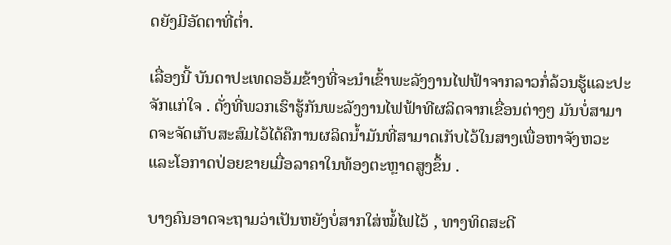ດຍັງມີອັດຕາທີ່ຕ່ຳ.

ເລື່ອງນີ້ ບັນດາປະເທດອອ້ມຂ້າງທີ່ຈະນຳເຂົ້າພະລັງງານໄຟຟ້າຈາກລາວກໍ່ລ້ວນຮູ້ແລະປະຈັກແກ່ໃຈ . ດັ່ງທີ່ພວກເຮົາຮູ້ກັນພະລັງງານໄຟຟ້າທີຜລິດຈາກເຂື່ອນຕ່າງໆ ມັນບໍ່ສາມາດຈະຈັດເກັບສະສົມໄວ້ໄດ້ຄືການຜລິດນ້ຳມັນທີ່ສາມາດເກັບໄວ້ໃນສາງເພື່ອຫາຈັງຫວະແລະໂອກາດປ່ອຍຂາຍເມື່ອລາຄາໃນທ້ອງຕະຫຼາດສູງຂຶ້ນ .

ບາງຄົນອາດຈະຖາມວ່າເປັນຫຍັງບໍ່ສາກໃສ່ໝໍ້ໄຟໄວ້ , ທາງທິດສະດີ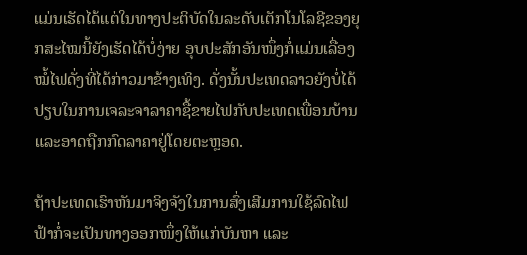ແມ່ນເຮັດໄດ້ແຕ່ໃນທາງປະຕິບັດໃນລະດັບເຕັກໂນໂລຊີຂອງຍຸກສະໄໝນີ້ຍັງເຮັດໄດ້ບໍ່ງ່າຍ ອຸບປະສັກອັນໜຶ່ງກໍ່ແມ່ນເລື່ອງໝໍ້ໄຟດັ່ງທີ່ໄດ້ກ່າວມາຂ້າງເທິງ. ດັ່ງນັ້ນປະເທດລາວຍັງບໍ່ໄດ້ປຽບໃນການເຈລະຈາລາຄາຊື້ຂາຍໄຟກັບປະເທດເພື່ອນບ້ານແລະອາດຖືກກົດລາຄາຢູ່ໂດຍຕະຫຼອດ.

ຖ້າປະເທດເຮົາຫັນມາຈິງຈັງໃນການສົ່ງເສີມການໃຊ້ລົດໄຟຟ້າກໍ່ຈະເປັນທາງອອກໜຶ່ງໃຫ້ແກ່ບັນຫາ ແລະ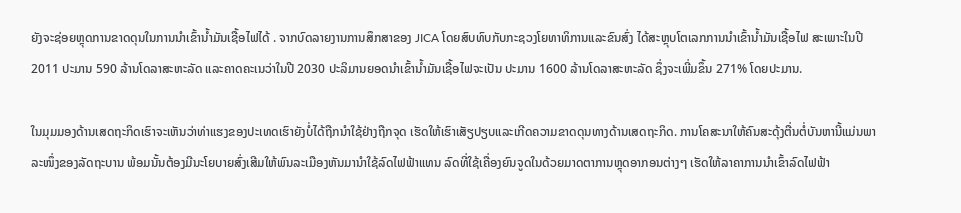ຍັງຈະຊ່ອຍຫຼຸດການຂາດດຸນໃນການນຳເຂົ້ານ້ຳມັນເຊື້ອໄຟໄດ້ . ຈາກບົດລາຍງານການສຶກສາຂອງ JICA ໂດຍສົບທົບກັບກະຊວງໂຍທາທິການແລະຂົນສົ່ງ ໄດ້ສະຫຼຸບໂຕເລກການນຳເຂົ້ານ້ຳມັນເຊື້ອໄຟ ສະເພາະໃນປີ 2011 ປະມານ 590 ລ້ານໂດລາສະຫະລັດ ແລະຄາດຄະເນວ່າໃນປີ 2030 ປະລິມານຍອດນຳເຂົ້ານ້ຳມັນເຊື້ອໄຟຈະເປັນ ປະມານ 1600 ລ້ານໂດລາສະຫະລັດ ຊຶ່ງຈະເພີ່ມຂຶ້ນ 271% ໂດຍປະມານ.

ໃນມຸມມອງດ້ານເສດຖະກິດເຮົາຈະເຫັນວ່າທ່າແຮງຂອງປະເທດເຮົາຍັງບໍ່ໄດ້ຖືກນຳໃຊ້ຢ່າງຖືກຈຸດ ເຮັດໃຫ້ເຮົາເສັຽປຽບແລະເກີດຄວາມຂາດດຸນທາງດ້ານເສດຖະກິດ. ການໂຄສະນາໃຫ້ຄົນສະດຸ້ງຕື່ນຕໍ່ບັນຫານີ້ແມ່ນພາລະໜຶ່ງຂອງລັດຖະບານ ພ້ອມນັ້ນຕ້ອງມີນະໂຍບາຍສົ່ງເສີມໃຫ້ພົນລະເມືອງຫັນມານຳໃຊ້ລົດໄຟຟ້າແທນ ລົດທີ່ໃຊ້ເຄື່ອງຍົນຈູດໃນດ້ວຍມາດຕາການຫຼຸດອາກອນຕ່າງໆ ເຮັດໃຫ້ລາຄາການນຳເຂົ້າລົດໄຟຟ້າ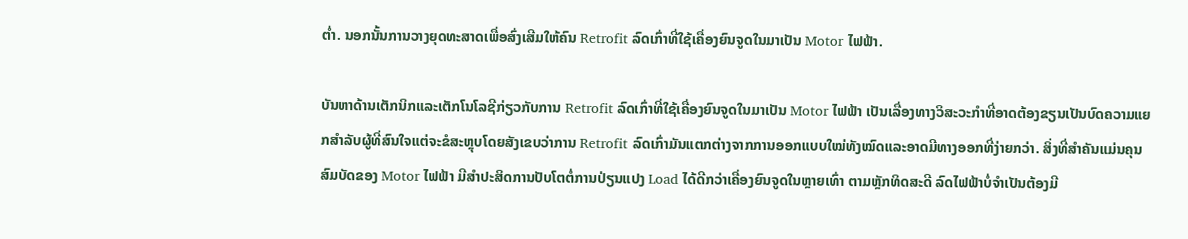ຕ່ຳ. ນອກນັ້ນການວາງຍຸດທະສາດເພື່ອສົ່ງເສີມໃຫ້ຄົນ Retrofit ລົດເກົ່າທີ່ໃຊ້ເຄື່ອງຍົນຈູດໃນມາເປັນ Motor ໄຟຟ້າ.

ບັນຫາດ້ານເຕັກນິກແລະເຕັກໂນໂລຊີກ່ຽວກັບການ Retrofit ລົດເກົ່າທີ່ໃຊ້ເຄື່ອງຍົນຈູດໃນມາເປັນ Motor ໄຟຟ້າ ເປັນເລື່ອງທາງວິສະວະກຳທີ່ອາດຕ້ອງຂຽນເປັນບົດຄວາມແຍກສຳລັບຜູ້ທີ່ສົນໃຈແຕ່ຈະຂໍສະຫຼຸບໂດຍສັງເຂບວ່າການ Retrofit ລົດເກົ່າມັນແຕກຕ່າງຈາກການອອກແບບໃໝ່ທັງໝົດແລະອາດມີທາງອອກທີ່ງ່າຍກວ່າ. ສິ່ງທີ່ສຳຄັນແມ່ນຄຸນສົມບັດຂອງ Motor ໄຟຟ້າ ມີສຳປະສິດການປັບໂຕຕໍ່ການປ່ຽນແປງ Load ໄດ້ດີກວ່າເຄື່ອງຍົນຈູດໃນຫຼາຍເທົ່າ ຕາມຫຼັກທິດສະດີ ລົດໄຟຟ້າບໍ່ຈຳເປັນຕ້ອງມີ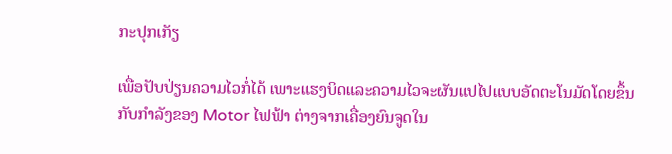ກະປຸກເກັຽ

ເພື່ອປັບປ່ຽນຄວາມໄວກໍ່ໄດ້ ເພາະແຮງບິດແລະຄວາມໄວຈະຜັນແປໄປແບບອັດຕະໂນມັດໂດຍຂຶ້ນກັບກຳລັງຂອງ Motor ໄຟຟ້າ ຕ່າງຈາກເຄື່ອງຍົນຈູດໃນ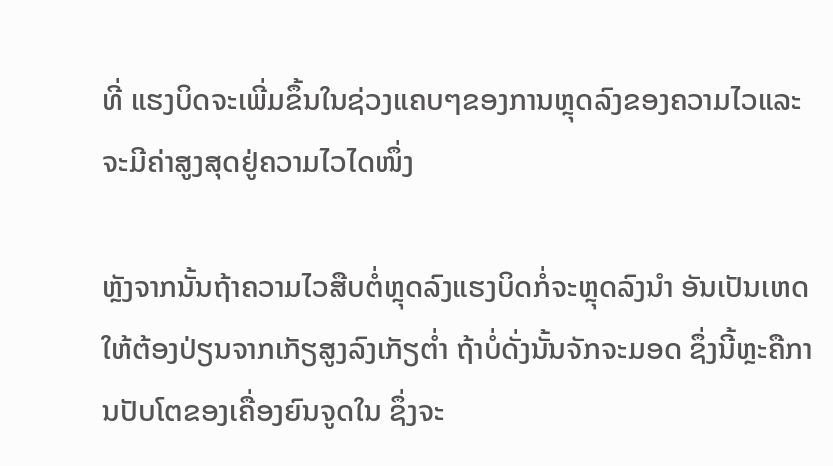ທີ່ ແຮງບິດຈະເພີ່ມຂຶ້ນໃນຊ່ວງແຄບໆຂອງການຫຼຸດລົງຂອງຄວາມໄວແລະຈະມີຄ່າສູງສຸດຢູ່ຄວາມໄວໄດໜຶ່ງ

ຫຼັງຈາກນັ້ນຖ້າຄວາມໄວສືບຕໍ່ຫຼຸດລົງແຮງບິດກໍ່ຈະຫຼຸດລົງນຳ ອັນເປັນເຫດໃຫ້ຕ້ອງປ່ຽນຈາກເກັຽສູງລົງເກັຽຕ່ຳ ຖ້າບໍ່ດັ່ງນັ້ນຈັກຈະມອດ ຊຶ່ງນີ້ຫຼະຄືການປັບໂຕຂອງເຄື່ອງຍົນຈູດໃນ ຊຶ່ງຈະ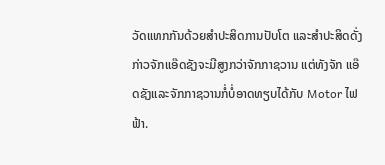ວັດແທກກັນດ້ວຍສຳປະສິດການປັບໂຕ ແລະສຳປະສິດດັ່ງກ່າວຈັກແອ໊ດຊັງຈະມີສູງກວ່າຈັກກາຊວານ ແຕ່ທັງຈັກ ແອ໊ດຊັງແລະຈັກກາຊວານກໍ່ບໍ່ອາດທຽບໄດ້ກັບ Motor ໄຟຟ້າ.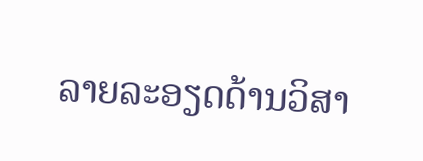ລາຍລະອຽດດ້ານວິສາ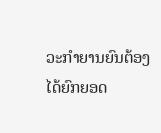ວະກຳຍານຍົນຕ້ອງໄດ້ຍົກຍອດ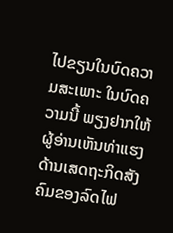ໄປຂຽນໃນບົດຄວາມສະເພາະ ໃນບົດຄວາມນີ້ ພຽງຢາກໃຫ້ຜູ້ອ່ານເຫັນທ່າແຮງດ້ານເສດຖະກິດສັງຄົມຂອງລົດໄຟ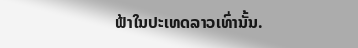ຟ້າໃນປະເທດລາວເທົ່ານັ້ນ.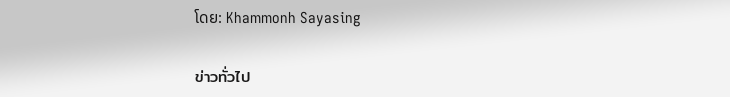ໂດຍ: Khammonh Sayasing

ข่าวทั่วไป